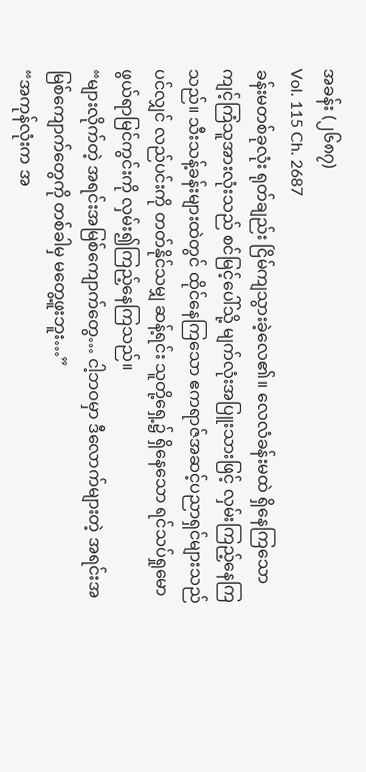အခန်း (၂၆၈၇)
Vol. 115 Ch. 2687
ခန်းမတစ်ခုလုံး ရုတ်ချည်း ငြိမ်ကျသွားခဲ့လေ၏။ လေလံခန်းမထဲ ရှိနေကြသော ကျင့်ကြံသူအားလုံးသည် စင်မြင့်ပေါ်သို့ မျက်လုံးအပြူးသားဖြင့် လှမ်းကြည့်နေကြသည်။ သီးသန့်ခန်းများထဲတွင် ထိုင်နေကြသော ဧကရာဇ်အဆင့်ပညာရှင်များသည်ပင်လျှင် လည်ပင်းကို တတ်နိုင်သမျှ ဆန့်ရင်း သူတို့ရှေ့၌ ရှိနေသော ရင်သပ်ရှုမောဖွယ်ရာမြင်ကွင်းကို လှမ်း၍ကြည့်နေကြသည်။
“များလိုက်တဲ့ အရင်းအမြစ်ကျောက်တွေ… ငါ့ဘဝမှာ ဒီလောက်များတဲ့ အရင်းအမြစ်ကျောက်တွေကို တစ်ခါမှ မတွေ့ဖူးဘူး…”
“အကုန်လုံးက အ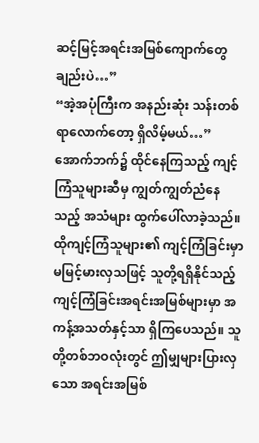ဆင့်မြင့်အရင်းအမြစ်ကျောက်တွေချည်းပဲ…”
“အဲ့အပုံကြီးက အနည်းဆုံး သန်းတစ်ရာလောက်တော့ ရှိလိမ့်မယ်…”
အောက်ဘက်၌ ထိုင်နေကြသည့် ကျင့်ကြံသူများဆီမှ ကျွတ်ကျွတ်ညံနေသည့် အသံများ ထွက်ပေါ်လာခဲ့သည်။ ထိုကျင့်ကြံသူများ၏ ကျင့်ကြံခြင်းမှာ မမြင့်မားလှသဖြင့် သူတို့ရရှိနိုင်သည့် ကျင့်ကြံခြင်းအရင်းအမြစ်များမှာ အကန့်အသတ်နှင့်သာ ရှိကြပေသည်။ သူတို့တစ်ဘဝလုံးတွင် ဤမျှများပြားလှသော အရင်းအမြစ်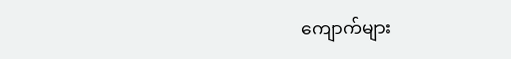ကျောက်များ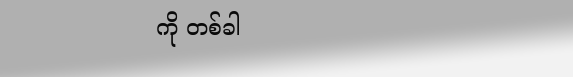ကို တစ်ခါ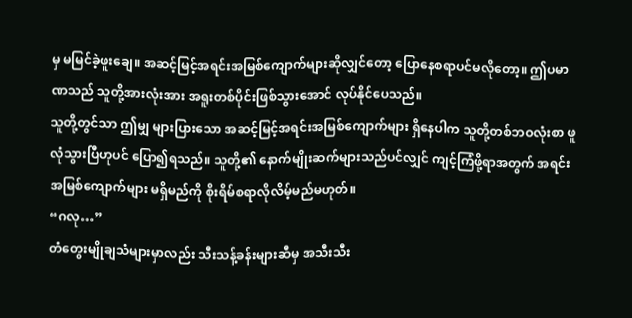မှ မမြင်ခဲ့ဖူးချေ။ အဆင့်မြင့်အရင်းအမြစ်ကျောက်များဆိုလျှင်တော့ ပြောနေစရာပင်မလိုတော့။ ဤပမာဏသည် သူတို့အားလုံးအား အရူးတစ်ပိုင်းဖြစ်သွားအောင် လုပ်နိုင်ပေသည်။
သူတို့တွင်သာ ဤမျှ များပြားသော အဆင့်မြင့်အရင်းအမြစ်ကျောက်များ ရှိနေပါက သူတို့တစ်ဘဝလုံးစာ ဖူလုံသွားပြီဟုပင် ပြော၍ရသည်။ သူတို့၏ နောက်မျိုးဆက်များသည်ပင်လျှင် ကျင့်ကြံဖို့ရာအတွက် အရင်းအမြစ်ကျောက်များ မရှိမည်ကို စိုးရိမ်စရာလိုလိမ့်မည်မဟုတ်။
“ဂလု…”
တံတွေးမျိုချသံများမှာလည်း သီးသန့်ခန်းများဆီမှ အသီးသီး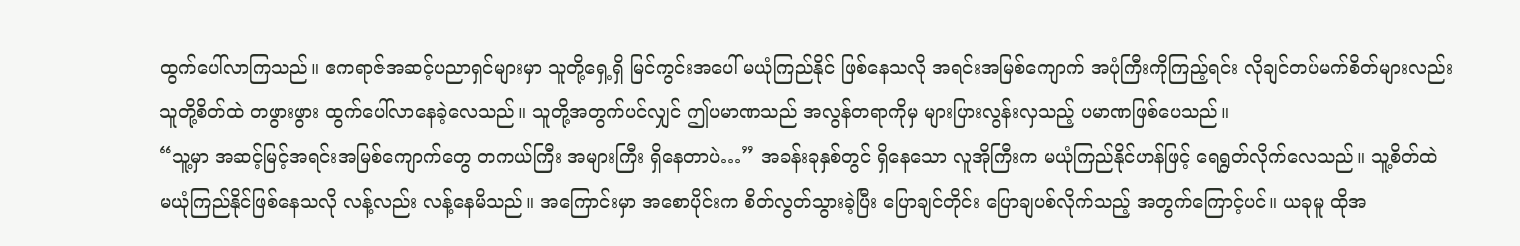ထွက်ပေါ်လာကြသည်။ ဧကရာဇ်အဆင့်ပညာရှင်များမှာ သူတို့ရှေ့ရှိ မြင်ကွင်းအပေါ် မယုံကြည်နိုင် ဖြစ်နေသလို အရင်းအမြစ်ကျောက် အပုံကြီးကိုကြည့်ရင်း လိုချင်တပ်မက်စိတ်များလည်း သူတို့စိတ်ထဲ တဖွားဖွား ထွက်ပေါ်လာနေခဲ့လေသည်။ သူတို့အတွက်ပင်လျှင် ဤပမာဏသည် အလွန်တရာကိုမှ များပြားလွန်းလှသည့် ပမာဏဖြစ်ပေသည်။
“သူ့မှာ အဆင့်မြင့်အရင်းအမြစ်ကျောက်တွေ တကယ်ကြီး အများကြီး ရှိနေတာပဲ…” အခန်းခုနှစ်တွင် ရှိနေသော လူအိုကြီးက မယုံကြည်နိုင်ဟန်ဖြင့် ရေရွတ်လိုက်လေသည်။ သူ့စိတ်ထဲ မယုံကြည်နိုင်ဖြစ်နေသလို လန့်လည်း လန့်နေမိသည်။ အကြောင်းမှာ အစောပိုင်းက စိတ်လွတ်သွားခဲ့ပြီး ပြောချင်တိုင်း ပြောချပစ်လိုက်သည့် အတွက်ကြောင့်ပင်။ ယခုမူ ထိုအ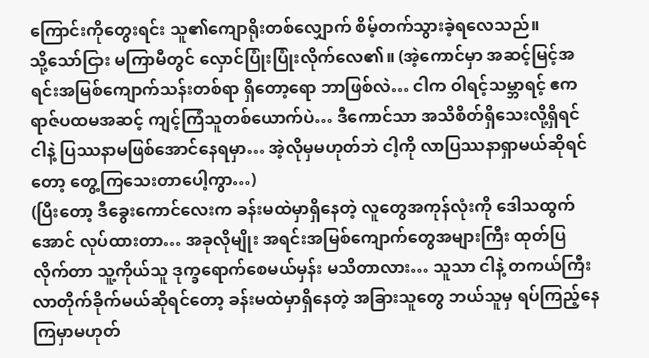ကြောင်းကိုတွေးရင်း သူ၏ကျောရိုးတစ်လျှောက် စိမ့်တက်သွားခဲ့ရလေသည်။
သို့သော်ငြား မကြာမီတွင် လှောင်ပြုံးပြုံးလိုက်လေ၏။ (အဲ့ကောင်မှာ အဆင့်မြင့်အရင်းအမြစ်ကျောက်သန်းတစ်ရာ ရှိတော့ရော ဘာဖြစ်လဲ… ငါက ဝါရင့်သမ္ဘာရင့် ဧကရာဇ်ပထမအဆင့် ကျင့်ကြံသူတစ်ယောက်ပဲ… ဒီကောင်သာ အသိစိတ်ရှိသေးလို့ရှိရင် ငါနဲ့ ပြဿနာမဖြစ်အောင်နေရမှာ… အဲ့လိုမှမဟုတ်ဘဲ ငါ့ကို လာပြဿနာရှာမယ်ဆိုရင်တော့ တွေ့ကြသေးတာပေါ့ကွာ…)
(ပြီးတော့ ဒီခွေးကောင်လေးက ခန်းမထဲမှာရှိနေတဲ့ လူတွေအကုန်လုံးကို ဒေါသထွက်အောင် လုပ်ထားတာ… အခုလိုမျိုး အရင်းအမြစ်ကျောက်တွေအများကြီး ထုတ်ပြလိုက်တာ သူ့ကိုယ်သူ ဒုက္ခရောက်စေမယ်မှန်း မသိတာလား… သူသာ ငါနဲ့ တကယ်ကြီး လာတိုက်ခိုက်မယ်ဆိုရင်တော့ ခန်းမထဲမှာရှိနေတဲ့ အခြားသူတွေ ဘယ်သူမှ ရပ်ကြည့်နေကြမှာမဟုတ်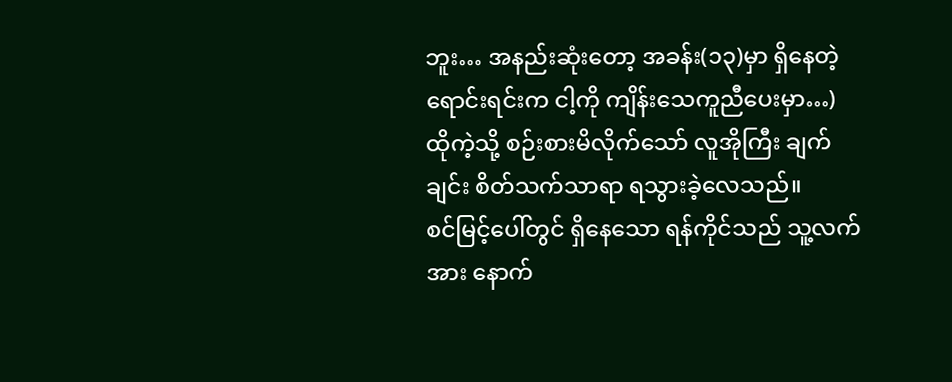ဘူး… အနည်းဆုံးတော့ အခန်း(၁၃)မှာ ရှိနေတဲ့ ရောင်းရင်းက ငါ့ကို ကျိန်းသေကူညီပေးမှာ…)
ထိုကဲ့သို့ စဉ်းစားမိလိုက်သော် လူအိုကြီး ချက်ချင်း စိတ်သက်သာရာ ရသွားခဲ့လေသည်။
စင်မြင့်ပေါ်တွင် ရှိနေသော ရန်ကိုင်သည် သူ့လက်အား နောက်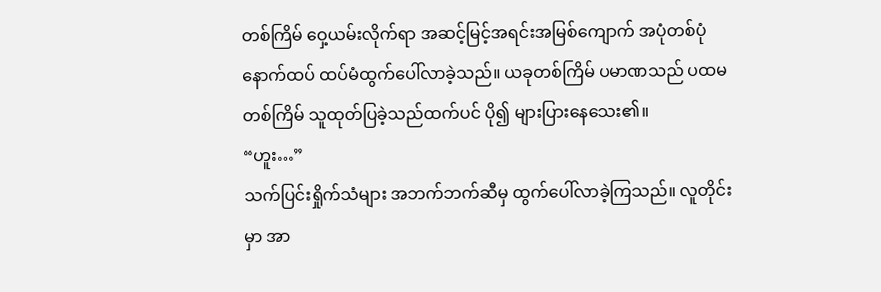တစ်ကြိမ် ဝှေ့ယမ်းလိုက်ရာ အဆင့်မြင့်အရင်းအမြစ်ကျောက် အပုံတစ်ပုံ နောက်ထပ် ထပ်မံထွက်ပေါ်လာခဲ့သည်။ ယခုတစ်ကြိမ် ပမာဏသည် ပထမတစ်ကြိမ် သူထုတ်ပြခဲ့သည်ထက်ပင် ပို၍ များပြားနေသေး၏။
“ဟူး…”
သက်ပြင်းရှိုက်သံများ အဘက်ဘက်ဆီမှ ထွက်ပေါ်လာခဲ့ကြသည်။ လူတိုင်းမှာ အာ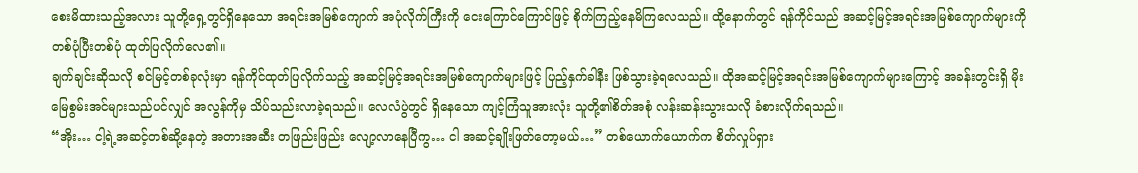စေးမိထားသည့်အလား သူတို့ရှေ့တွင်ရှိနေသော အရင်းအမြစ်ကျောက် အပုံလိုက်ကြီးကို ငေးကြောင်ကြောင်ဖြင့် စိုက်ကြည့်နေမိကြလေသည်။ ထို့နောက်တွင် ရန်ကိုင်သည် အဆင့်မြင့်အရင်းအမြစ်ကျောက်များကို တစ်ပုံပြီးတစ်ပုံ ထုတ်ပြလိုက်လေ၏။
ချက်ချင်းဆိုသလို စင်မြင့်တစ်ခုလုံးမှာ ရန်ကိုင်ထုတ်ပြလိုက်သည့် အဆင့်မြင့်အရင်းအမြစ်ကျောက်များဖြင့် ပြည့်နှက်ခါနီး ဖြစ်သွားခဲ့ရလေသည်။ ထိုအဆင့်မြင့်အရင်းအမြစ်ကျောက်များကြောင့် အခန်းတွင်းရှိ မိုးမြေစွမ်းအင်များသည်ပင်လျှင် အလွန်ကိုမှ သိပ်သည်းလာခဲ့ရသည်။ လေလံပွဲတွင် ရှိနေသော ကျင့်ကြံသူအားလုံး သူတို့၏စိတ်အစုံ လန်းဆန်းသွားသလို ခံစားလိုက်ရသည်။
“အိုး… ငါ့ရဲ့အဆင့်တစ်ဆို့နေတဲ့ အတားအဆီး တဖြည်းဖြည်း လျော့လာနေပြီကွ… ငါ အဆင့်ချိုးဖြတ်တော့မယ်…” တစ်ယောက်ယောက်က စိတ်လှုပ်ရှား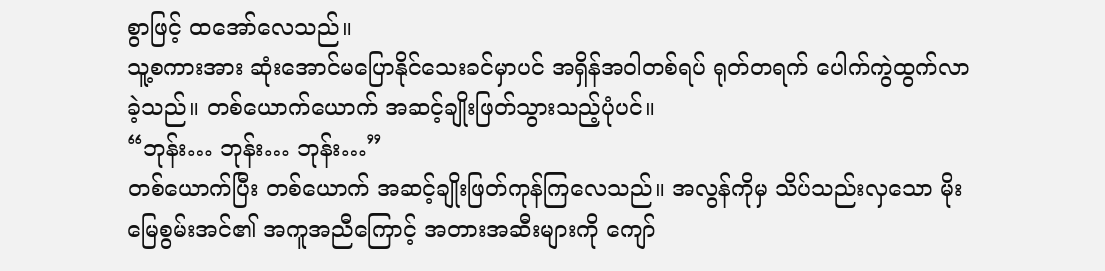စွာဖြင့် ထအော်လေသည်။
သူ့စကားအား ဆုံးအောင်မပြောနိုင်သေးခင်မှာပင် အရှိန်အဝါတစ်ရပ် ရုတ်တရက် ပေါက်ကွဲထွက်လာခဲ့သည်။ တစ်ယောက်ယောက် အဆင့်ချိုးဖြတ်သွားသည့်ပုံပင်။
“ဘုန်း… ဘုန်း… ဘုန်း…”
တစ်ယောက်ပြီး တစ်ယောက် အဆင့်ချိုးဖြတ်ကုန်ကြလေသည်။ အလွန်ကိုမှ သိပ်သည်းလှသော မိုးမြေစွမ်းအင်၏ အကူအညီကြောင့် အတားအဆီးများကို ကျော်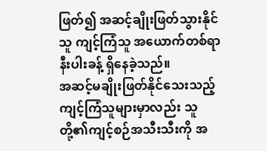ဖြတ်၍ အဆင့်ချိုးဖြတ်သွားနိုင်သူ ကျင့်ကြံသူ အယောက်တစ်ရာနီးပါးခန့် ရှိနေခဲ့သည်။
အဆင့်မချိုးဖြတ်နိုင်သေးသည့် ကျင့်ကြံသူများမှာလည်း သူတို့၏ကျင့်စဉ်အသီးသီးကို အ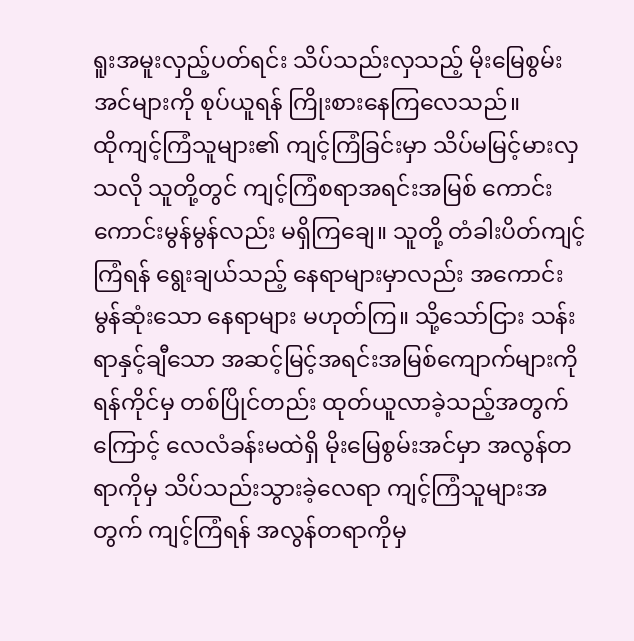ရူးအမူးလှည့်ပတ်ရင်း သိပ်သည်းလှသည့် မိုးမြေစွမ်းအင်များကို စုပ်ယူရန် ကြိုးစားနေကြလေသည်။
ထိုကျင့်ကြံသူများ၏ ကျင့်ကြံခြင်းမှာ သိပ်မမြင့်မားလှသလို သူတို့တွင် ကျင့်ကြံစရာအရင်းအမြစ် ကောင်းကောင်းမွန်မွန်လည်း မရှိကြချေ။ သူတို့ တံခါးပိတ်ကျင့်ကြံရန် ရွေးချယ်သည့် နေရာများမှာလည်း အကောင်းမွန်ဆုံးသော နေရာများ မဟုတ်ကြ။ သို့သော်ငြား သန်းရာနှင့်ချီသော အဆင့်မြင့်အရင်းအမြစ်ကျောက်များကို ရန်ကိုင်မှ တစ်ပြိုင်တည်း ထုတ်ယူလာခဲ့သည့်အတွက်ကြောင့် လေလံခန်းမထဲရှိ မိုးမြေစွမ်းအင်မှာ အလွန်တရာကိုမှ သိပ်သည်းသွားခဲ့လေရာ ကျင့်ကြံသူများအတွက် ကျင့်ကြံရန် အလွန်တရာကိုမှ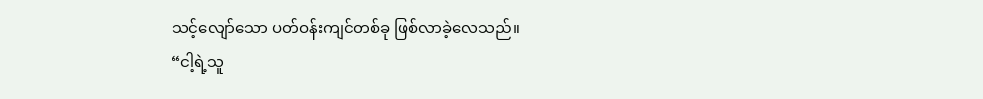သင့်လျော်သော ပတ်ဝန်းကျင်တစ်ခု ဖြစ်လာခဲ့လေသည်။
“ငါ့ရဲ့သူ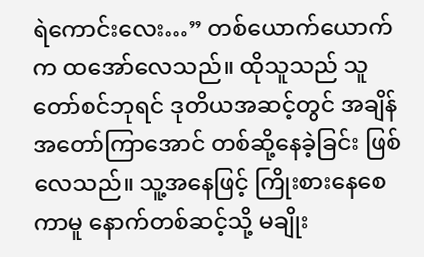ရဲကောင်းလေး…” တစ်ယောက်ယောက်က ထအော်လေသည်။ ထိုသူသည် သူတော်စင်ဘုရင် ဒုတိယအဆင့်တွင် အချိန်အတော်ကြာအောင် တစ်ဆို့နေခဲ့ခြင်း ဖြစ်လေသည်။ သူ့အနေဖြင့် ကြိုးစားနေစေကာမူ နောက်တစ်ဆင့်သို့ မချိုး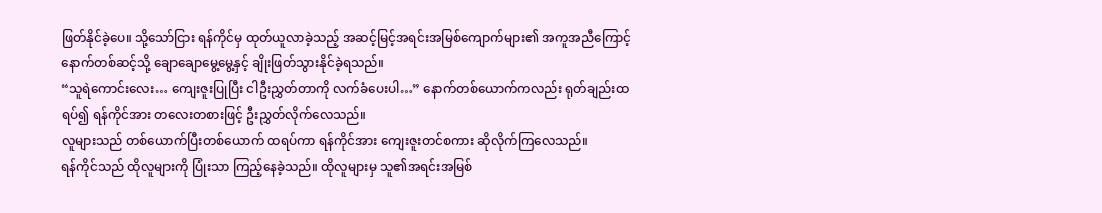ဖြတ်နိုင်ခဲ့ပေ။ သို့သော်ငြား ရန်ကိုင်မှ ထုတ်ယူလာခဲ့သည့် အဆင့်မြင့်အရင်းအမြစ်ကျောက်များ၏ အကူအညီကြောင့် နောက်တစ်ဆင့်သို့ ချောချောမွေ့မွေ့နှင့် ချိုးဖြတ်သွားနိုင်ခဲ့ရသည်။
“သူရဲကောင်းလေး… ကျေးဇူးပြုပြီး ငါဦးညွှတ်တာကို လက်ခံပေးပါ…” နောက်တစ်ယောက်ကလည်း ရုတ်ချည်းထရပ်၍ ရန်ကိုင်အား တလေးတစားဖြင့် ဦးညွှတ်လိုက်လေသည်။
လူများသည် တစ်ယောက်ပြီးတစ်ယောက် ထရပ်ကာ ရန်ကိုင်အား ကျေးဇူးတင်စကား ဆိုလိုက်ကြလေသည်။
ရန်ကိုင်သည် ထိုလူများကို ပြုံးသာ ကြည့်နေခဲ့သည်။ ထိုလူများမှ သူ၏အရင်းအမြစ်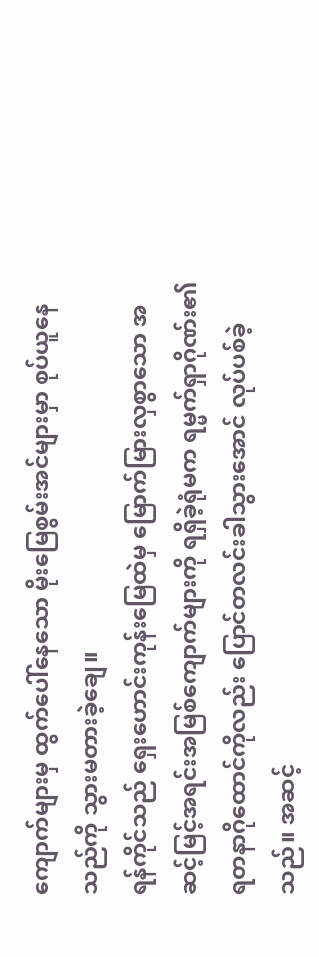ကျောက်များမှ ထွက်ပေါ်နေသော မိုးမြေစွမ်းအင်များမှာ စုပ်ယူနေသည်ကို သွားမတားခဲ့ချေ။
ရန်ကိုင်သည် ရှေးဟောင်းကုန်းမြေထဲမှ မြောက်မြားလှစွာသော အဆင့်မြင့်အရင်းအမြစ်ကျောက်များကို ရရှိခဲ့ရုံမက ရမ္မက်ရှာဂိုဏ်း၏ ရတနာဂိုထောင်ကိုလည်း ပြောင်တလင်းခါသွားအောင် လုပ်ပစ်ခဲ့သည်။ အဆင့်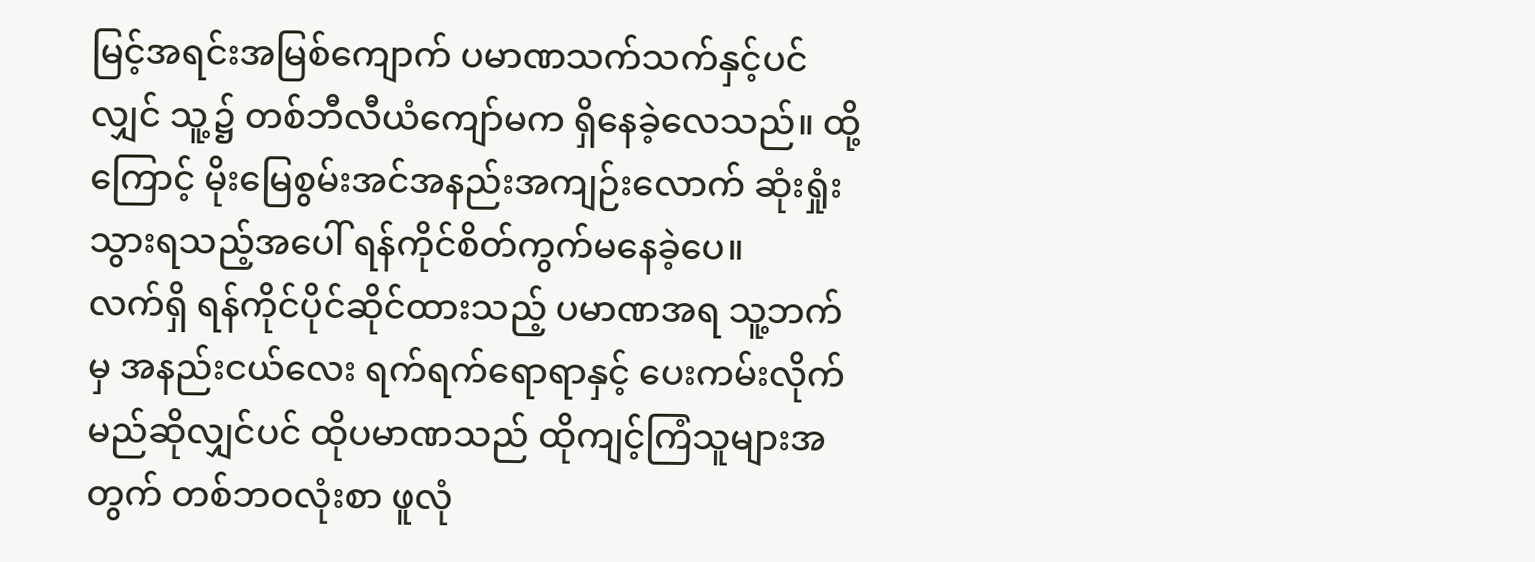မြင့်အရင်းအမြစ်ကျောက် ပမာဏသက်သက်နှင့်ပင်လျှင် သူ့၌ တစ်ဘီလီယံကျော်မက ရှိနေခဲ့လေသည်။ ထို့ကြောင့် မိုးမြေစွမ်းအင်အနည်းအကျဉ်းလောက် ဆုံးရှုံးသွားရသည့်အပေါ် ရန်ကိုင်စိတ်ကွက်မနေခဲ့ပေ။
လက်ရှိ ရန်ကိုင်ပိုင်ဆိုင်ထားသည့် ပမာဏအရ သူ့ဘက်မှ အနည်းငယ်လေး ရက်ရက်ရောရာနှင့် ပေးကမ်းလိုက်မည်ဆိုလျှင်ပင် ထိုပမာဏသည် ထိုကျင့်ကြံသူများအတွက် တစ်ဘဝလုံးစာ ဖူလုံ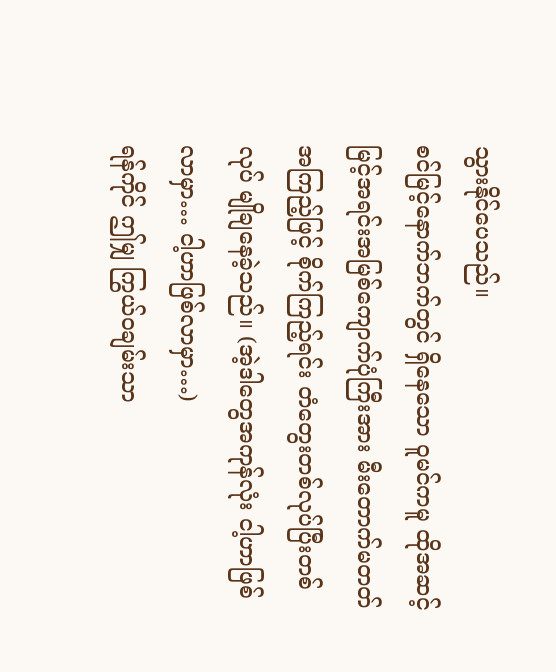သွားနိုင်ပေသည်။
စင်မြင့်နောက်ဘက်တွင် ရှိနေသော ဝူမင်ကမူ ထိုအဆင့်မြင့်အရင်းအမြစ်ကျောက်ပုံကြီးအား မီးတောက်မတတ်အကြည့်ဖြင့် စိုက်ကြည့်ရင်း တံတွေးတစ်လုပ်ပြီးတစ်လုပ် မျိုချနေခဲ့သည်။ (အဲ့ဒါတွေအကုန်လုံး ငါ့ဟာဖြစ်လာမှာ… ငါ့ဟာဖြစ်လာမှာ…)
ရန်ကိုင် ဤမျှ ကြွယ်ဝချမ်းသာ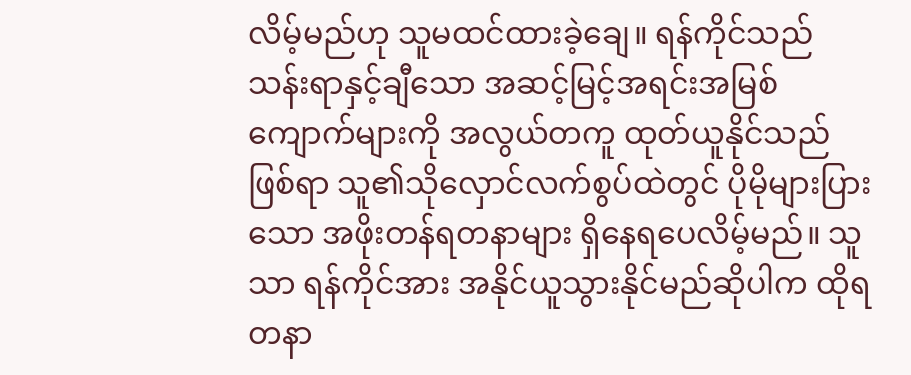လိမ့်မည်ဟု သူမထင်ထားခဲ့ချေ။ ရန်ကိုင်သည် သန်းရာနှင့်ချီသော အဆင့်မြင့်အရင်းအမြစ်ကျောက်များကို အလွယ်တကူ ထုတ်ယူနိုင်သည်ဖြစ်ရာ သူ၏သိုလှောင်လက်စွပ်ထဲတွင် ပိုမိုများပြားသော အဖိုးတန်ရတနာများ ရှိနေရပေလိမ့်မည်။ သူသာ ရန်ကိုင်အား အနိုင်ယူသွားနိုင်မည်ဆိုပါက ထိုရတနာ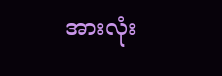အားလုံး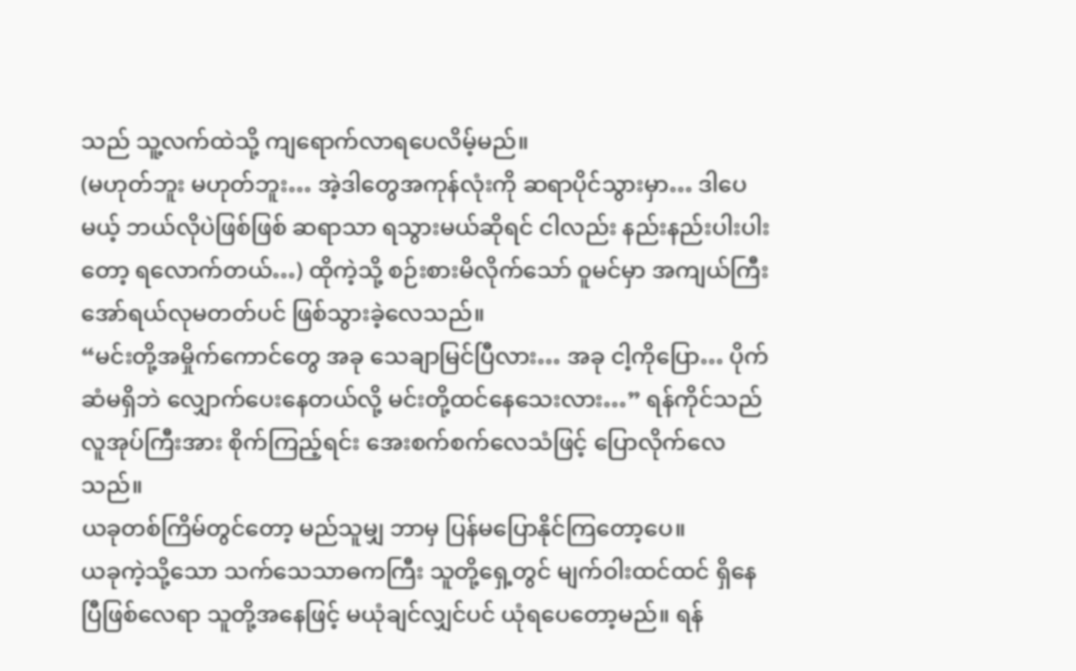သည် သူ့လက်ထဲသို့ ကျရောက်လာရပေလိမ့်မည်။
(မဟုတ်ဘူး မဟုတ်ဘူး… အဲ့ဒါတွေအကုန်လုံးကို ဆရာပိုင်သွားမှာ… ဒါပေမယ့် ဘယ်လိုပဲဖြစ်ဖြစ် ဆရာသာ ရသွားမယ်ဆိုရင် ငါလည်း နည်းနည်းပါးပါးတော့ ရလောက်တယ်…) ထိုကဲ့သို့ စဉ်းစားမိလိုက်သော် ဝူမင်မှာ အကျယ်ကြီး အော်ရယ်လုမတတ်ပင် ဖြစ်သွားခဲ့လေသည်။
“မင်းတို့အမှိုက်ကောင်တွေ အခု သေချာမြင်ပြီလား… အခု ငါ့ကိုပြော… ပိုက်ဆံမရှိဘဲ လျှောက်ပေးနေတယ်လို့ မင်းတို့ထင်နေသေးလား…” ရန်ကိုင်သည် လူအုပ်ကြီးအား စိုက်ကြည့်ရင်း အေးစက်စက်လေသံဖြင့် ပြောလိုက်လေသည်။
ယခုတစ်ကြိမ်တွင်တော့ မည်သူမျှ ဘာမှ ပြန်မပြောနိုင်ကြတော့ပေ။
ယခုကဲ့သို့သော သက်သေသာဓကကြီး သူတို့ရှေ့တွင် မျက်ဝါးထင်ထင် ရှိနေပြီဖြစ်လေရာ သူတို့အနေဖြင့် မယုံချင်လျှင်ပင် ယုံရပေတော့မည်။ ရန်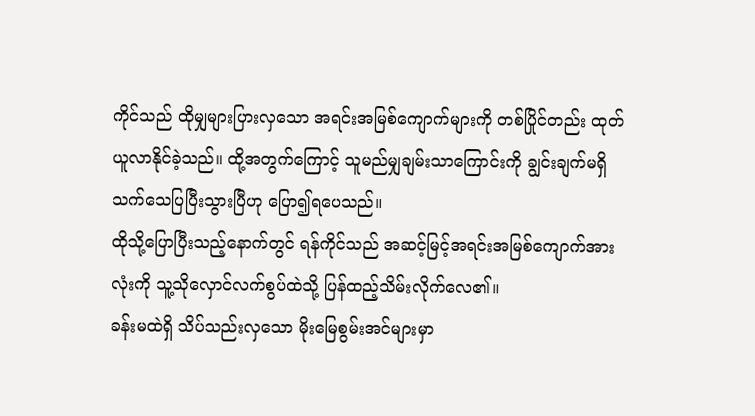ကိုင်သည် ထိုမျှများပြားလှသော အရင်းအမြစ်ကျောက်များကို တစ်ပြိုင်တည်း ထုတ်ယူလာနိုင်ခဲ့သည်။ ထို့အတွက်ကြောင့် သူမည်မျှချမ်းသာကြောင်းကို ချွင်းချက်မရှိ သက်သေပြပြီးသွားပြီဟု ပြော၍ရပေသည်။
ထိုသို့ပြောပြီးသည့်နောက်တွင် ရန်ကိုင်သည် အဆင့်မြင့်အရင်းအမြစ်ကျောက်အားလုံးကို သူ့သိုလှောင်လက်စွပ်ထဲသို့ ပြန်ထည့်သိမ်းလိုက်လေ၏။
ခန်းမထဲရှိ သိပ်သည်းလှသော မိုးမြေစွမ်းအင်များမှာ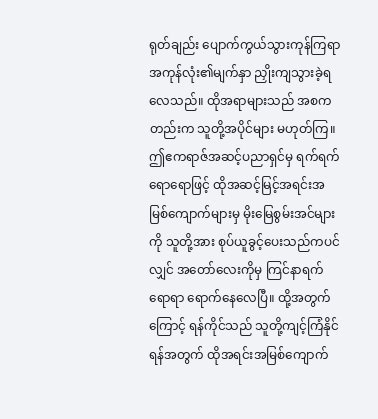ရုတ်ချည်း ပျောက်ကွယ်သွားကုန်ကြရာ အကုန်လုံး၏မျက်နှာ ညှိုးကျသွားခဲ့ရလေသည်။ ထိုအရာများသည် အစကတည်းက သူတို့အပိုင်များ မဟုတ်ကြ။ ဤဧကရာဇ်အဆင့်ပညာရှင်မှ ရက်ရက်ရောရောဖြင့် ထိုအဆင့်မြင့်အရင်းအမြစ်ကျောက်များမှ မိုးမြေစွမ်းအင်များကို သူတို့အား စုပ်ယူခွင့်ပေးသည်ကပင်လျှင် အတော်လေးကိုမှ ကြင်နာရက်ရောရာ ရောက်နေလေပြီ။ ထို့အတွက်ကြောင့် ရန်ကိုင်သည် သူတို့ကျင့်ကြံနိုင်ရန်အတွက် ထိုအရင်းအမြစ်ကျောက်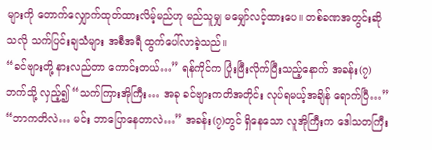များကို တောက်လျှောက်ထုတ်ထားလိမ့်မည်ဟု မည်သူမျှ မမျှော်လင့်ထားပေ။ တစ်ခဏအတွင်းဆိုသလို သက်ပြင်းချသံများ အစီအရီ ထွက်ပေါ်လာခဲ့သည်။
“ခင်ဗျားတို့ နားလည်တာ ကောင်းတယ်…” ရန်ကိုင်က ပြုံးဖြီးလိုက်ပြီးသည့်နောက် အခန်း(၇)ဘက်သို့ လှည့်၍ “သက်ကြားအိုကြီး… အခု ခင်ဗျားကတိအတိုင်း လုပ်ရမယ့်အချိန် ရောက်ပြီ…”
“ဘာကတိလဲ… မင်း ဘာပြောနေတာလဲ…” အခန်း(၇)တွင် ရှိနေသော လူအိုကြီးက ဒေါသတကြီး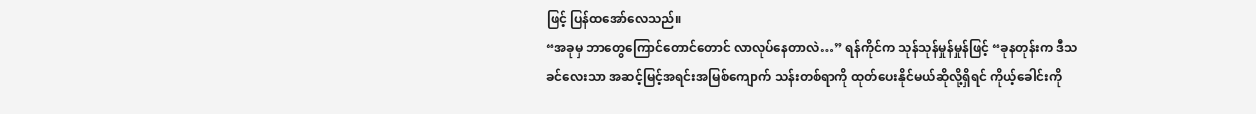ဖြင့် ပြန်ထအော်လေသည်။
“အခုမှ ဘာတွေကြောင်တောင်တောင် လာလုပ်နေတာလဲ…” ရန်ကိုင်က သုန်သုန်မှုန်မှုန်ဖြင့် “ခုနတုန်းက ဒီသခင်လေးသာ အဆင့်မြင့်အရင်းအမြစ်ကျောက် သန်းတစ်ရာကို ထုတ်ပေးနိုင်မယ်ဆိုလို့ရှိရင် ကိုယ့်ခေါင်းကို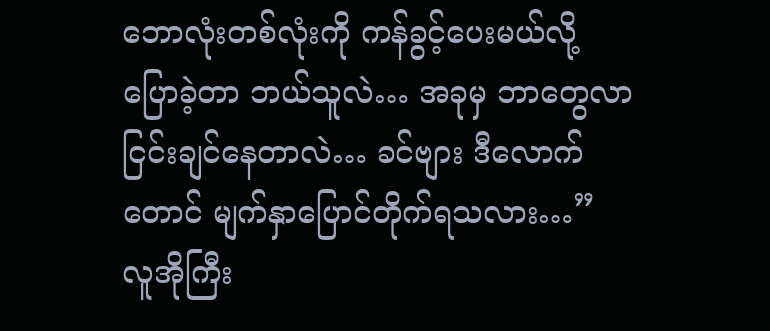ဘောလုံးတစ်လုံးကို ကန်ခွင့်ပေးမယ်လို့ ပြောခဲ့တာ ဘယ်သူလဲ… အခုမှ ဘာတွေလာငြင်းချင်နေတာလဲ… ခင်ဗျား ဒီလောက်တောင် မျက်နှာပြောင်တိုက်ရသလား…”
လူအိုကြီး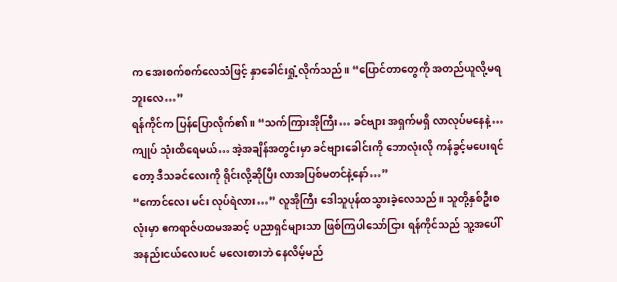က အေးစက်စက်လေသံဖြင့် နှာခေါင်းရှုံ့လိုက်သည်။ “ပြောင်တာတွေကို အတည်ယူလို့မရဘူးလေ…”
ရန်ကိုင်က ပြန်ပြောလိုက်၏။ “သက်ကြားအိုကြီး… ခင်ဗျား အရှက်မရှိ လာလုပ်မနေနဲ့… ကျုပ် သုံးထိရေမယ်… အဲ့အချိန်အတွင်းမှာ ခင်ဗျားခေါင်းကို ဘောလုံးလို ကန်ခွင့်မပေးရင်တော့ ဒီသခင်လေးကို ရိုင်းလို့ဆိုပြီး လာအပြစ်မတင်နဲ့နော်…”
“ကောင်လေး မင်း လုပ်ရဲလား…” လူအိုကြီး ဒေါသူပုန်ထသွားခဲ့လေသည်။ သူတို့နှစ်ဦးစလုံးမှာ ဧကရာဇ်ပထမအဆင့် ပညာရှင်များသာ ဖြစ်ကြပါသော်ငြား ရန်ကိုင်သည် သူ့အပေါ် အနည်းငယ်လေးပင် မလေးစားဘဲ နေလိမ့်မည်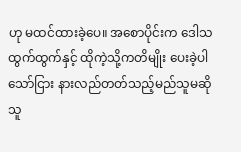ဟု မထင်ထားခဲ့ပေ။ အစောပိုင်းက ဒေါသထွက်ထွက်နှင့် ထိုကဲ့သို့ကတိမျိုး ပေးခဲ့ပါသော်ငြား နားလည်တတ်သည့်မည်သူမဆို သူ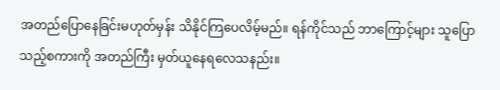အတည်ပြောနေခြင်းမဟုတ်မှန်း သိနိုင်ကြပေလိမ့်မည်။ ရန်ကိုင်သည် ဘာကြောင့်များ သူပြောသည့်စကားကို အတည်ကြီး မှတ်ယူနေရလေသနည်း။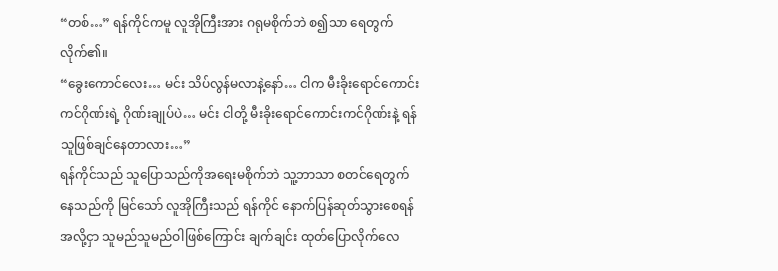“တစ်…” ရန်ကိုင်ကမူ လူအိုကြီးအား ဂရုမစိုက်ဘဲ စ၍သာ ရေတွက်လိုက်၏။
“ခွေးကောင်လေး… မင်း သိပ်လွန်မလာနဲ့နော်… ငါက မီးခိုးရောင်ကောင်းကင်ဂိုဏ်းရဲ့ ဂိုဏ်းချုပ်ပဲ… မင်း ငါတို့ မီးခိုးရောင်ကောင်းကင်ဂိုဏ်းနဲ့ ရန်သူဖြစ်ချင်နေတာလား…”
ရန်ကိုင်သည် သူပြောသည်ကိုအရေးမစိုက်ဘဲ သူ့ဘာသာ စတင်ရေတွက်နေသည်ကို မြင်သော် လူအိုကြီးသည် ရန်ကိုင် နောက်ပြန်ဆုတ်သွားစေရန်အလို့ငှာ သူမည်သူမည်ဝါဖြစ်ကြောင်း ချက်ချင်း ထုတ်ပြောလိုက်လေ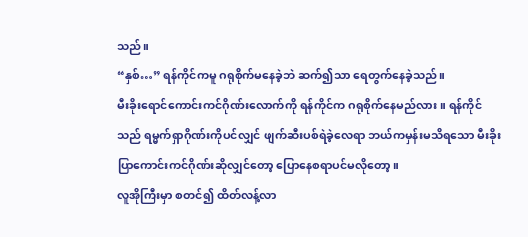သည်။
“နှစ်…” ရန်ကိုင်ကမူ ဂရုစိုက်မနေခဲ့ဘဲ ဆက်၍သာ ရေတွက်နေခဲ့သည်။
မီးခိုးရောင်ကောင်းကင်ဂိုဏ်းလောက်ကို ရန်ကိုင်က ဂရုစိုက်နေမည်လား။ ရန်ကိုင်သည် ရမ္မက်ရှာဂိုဏ်းကိုပင်လျှင် ဖျက်ဆီးပစ်ရဲခဲ့လေရာ ဘယ်ကမှန်းမသိရသော မီးခိုးပြာကောင်းကင်ဂိုဏ်းဆိုလျှင်တော့ ပြောနေစရာပင်မလိုတော့။
လူအိုကြီးမှာ စတင်၍ ထိတ်လန့်လာ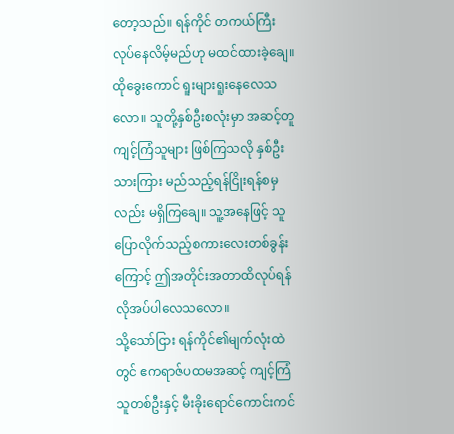တော့သည်။ ရန်ကိုင် တကယ်ကြီးလုပ်နေလိမ့်မည်ဟု မထင်ထားခဲ့ချေ။ ထိုခွေးကောင် ရူးများရူးနေလေသလော။ သူတို့နှစ်ဦးစလုံးမှာ အဆင့်တူကျင့်ကြံသူများ ဖြစ်ကြသလို နှစ်ဦးသားကြား မည်သည့်ရန်ငြိုးရန်စမှလည်း မရှိကြချေ။ သူ့အနေဖြင့် သူပြောလိုက်သည့်စကားလေးတစ်ခွန်းကြောင့် ဤအတိုင်းအတာထိလုပ်ရန် လိုအပ်ပါလေသလော။
သို့သော်ငြား ရန်ကိုင်၏မျက်လုံးထဲတွင် ဧကရာဇ်ပထမအဆင့် ကျင့်ကြံသူတစ်ဦးနှင့် မီးခိုးရောင်ကောင်းကင်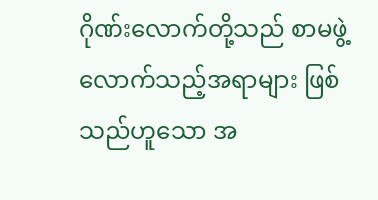ဂိုဏ်းလောက်တို့သည် စာမဖွဲ့လောက်သည့်အရာများ ဖြစ်သည်ဟူသော အ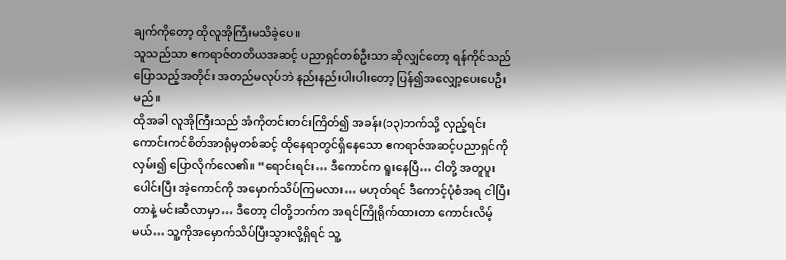ချက်ကိုတော့ ထိုလူအိုကြီးမသိခဲ့ပေ။
သူသည်သာ ဧကရာဇ်တတိယအဆင့် ပညာရှင်တစ်ဦးသာ ဆိုလျှင်တော့ ရန်ကိုင်သည် ပြောသည့်အတိုင်း အတည်မလုပ်ဘဲ နည်းနည်းပါးပါးတော့ ပြန်၍အလျှော့ပေးပေဦးမည်။
ထိုအခါ လူအိုကြီးသည် အံကိုတင်းတင်းကြိတ်၍ အခန်း(၁၃)ဘက်သို့ လှည့်ရင်း ကောင်းကင်စိတ်အာရုံမှတစ်ဆင့် ထိုနေရာတွင်ရှိနေသော ဧကရာဇ်အဆင့်ပညာရှင်ကို လှမ်း၍ ပြောလိုက်လေ၏။ “ရောင်းရင်း… ဒီကောင်က ရူးနေပြီ… ငါတို့ အတူပူးပေါင်းပြီး အဲ့ကောင်ကို အမှောက်သိပ်ကြမလား… မဟုတ်ရင် ဒီကောင့်ပုံစံအရ ငါပြီးတာနဲ့ မင်းဆီလာမှာ… ဒီတော့ ငါတို့ဘက်က အရင်ကြိုရိုက်ထားတာ ကောင်းလိမ့်မယ်… သူ့ကိုအမှောက်သိပ်ပြီးသွားလို့ရှိရင် သူ့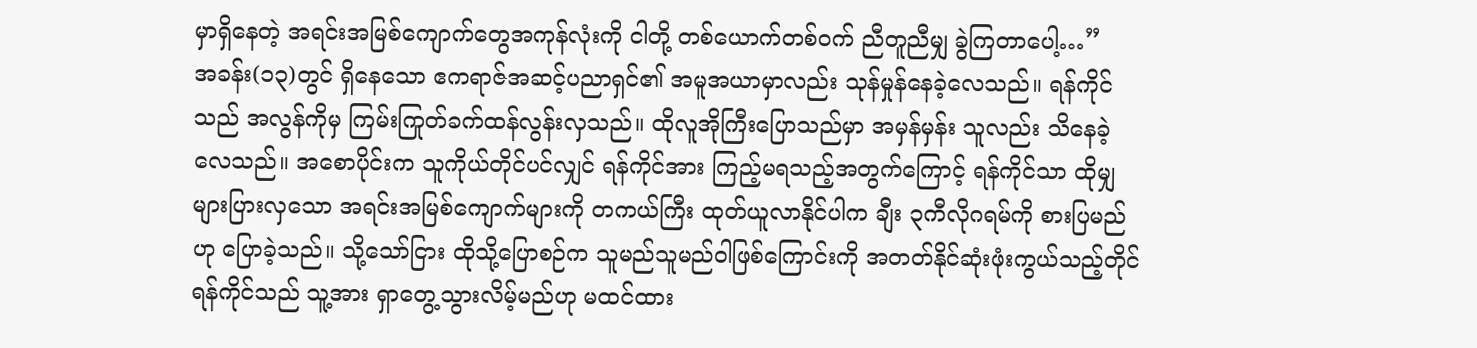မှာရှိနေတဲ့ အရင်းအမြစ်ကျောက်တွေအကုန်လုံးကို ငါတို့ တစ်ယောက်တစ်ဝက် ညီတူညီမျှ ခွဲကြတာပေါ့…”
အခန်း(၁၃)တွင် ရှိနေသော ဧကရာဇ်အဆင့်ပညာရှင်၏ အမူအယာမှာလည်း သုန်မှုန်နေခဲ့လေသည်။ ရန်ကိုင်သည် အလွန်ကိုမှ ကြမ်းကြုတ်ခက်ထန်လွန်းလှသည်။ ထိုလူအိုကြီးပြောသည်မှာ အမှန်မှန်း သူလည်း သိနေခဲ့လေသည်။ အစောပိုင်းက သူကိုယ်တိုင်ပင်လျှင် ရန်ကိုင်အား ကြည့်မရသည့်အတွက်ကြောင့် ရန်ကိုင်သာ ထိုမျှများပြားလှသော အရင်းအမြစ်ကျောက်များကို တကယ်ကြီး ထုတ်ယူလာနိုင်ပါက ချီး ၃ကီလိုဂရမ်ကို စားပြမည်ဟု ပြောခဲ့သည်။ သို့သော်ငြား ထိုသို့ပြောစဉ်က သူမည်သူမည်ဝါဖြစ်ကြောင်းကို အတတ်နိုင်ဆုံးဖုံးကွယ်သည့်တိုင် ရန်ကိုင်သည် သူ့အား ရှာတွေ့သွားလိမ့်မည်ဟု မထင်ထား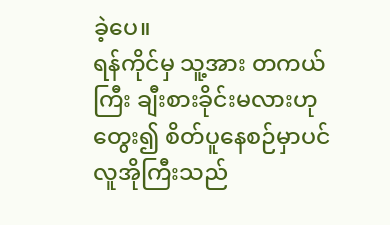ခဲ့ပေ။
ရန်ကိုင်မှ သူ့အား တကယ်ကြီး ချီးစားခိုင်းမလားဟု တွေး၍ စိတ်ပူနေစဉ်မှာပင် လူအိုကြီးသည်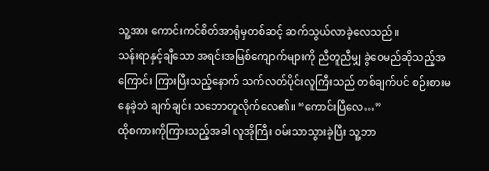သူ့အား ကောင်းကင်စိတ်အာရုံမှတစ်ဆင့် ဆက်သွယ်လာခဲ့လေသည်။
သန်းရာနှင့်ချီသော အရင်းအမြစ်ကျောက်များကို ညီတူညီမျှ ခွဲဝေမည်ဆိုသည့်အကြောင်း ကြားပြီးသည့်နောက် သက်လတ်ပိုင်းလူကြီးသည် တစ်ချက်ပင် စဉ်းစားမနေခဲ့ဘဲ ချက်ချင်း သဘောတူလိုက်လေ၏။ “ကောင်းပြီလေ…”
ထိုစကားကိုကြားသည့်အခါ လူအိုကြီး ဝမ်းသာသွားခဲ့ပြီး သူ့ဘာ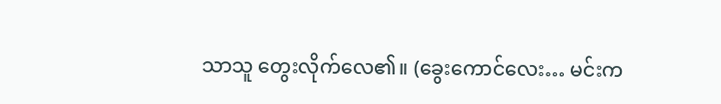သာသူ တွေးလိုက်လေ၏။ (ခွေးကောင်လေး… မင်းက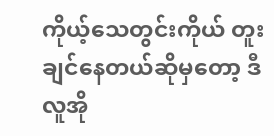ကိုယ့်သေတွင်းကိုယ် တူးချင်နေတယ်ဆိုမှတော့ ဒီလူအို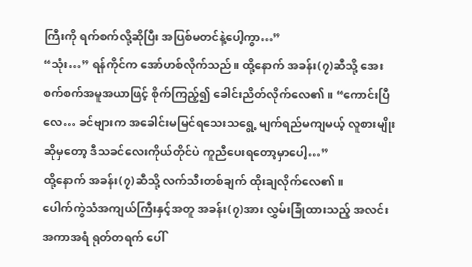ကြီးကို ရက်စက်လို့ဆိုပြီး အပြစ်မတင်နဲ့ပေါ့ကွာ…”
“သုံး…” ရန်ကိုင်က အော်ဟစ်လိုက်သည်။ ထို့နောက် အခန်း(၇)ဆီသို့ အေးစက်စက်အမူအယာဖြင့် စိုက်ကြည့်၍ ခေါင်းညိတ်လိုက်လေ၏။ “ကောင်းပြီလေ… ခင်ဗျားက အခေါင်းမမြင်ရသေးသရွေ့ မျက်ရည်မကျမယ့် လူစားမျိုးဆိုမှတော့ ဒီသခင်လေးကိုယ်တိုင်ပဲ ကူညီပေးရတော့မှာပေါ့…”
ထို့နောက် အခန်း(၇)ဆီသို့ လက်သီးတစ်ချက် ထိုးချလိုက်လေ၏။
ပေါက်ကွဲသံအကျယ်ကြီးနှင့်အတူ အခန်း(၇)အား လွှမ်းခြုံထားသည့် အလင်းအကာအရံ ရုတ်တရက် ပေါ်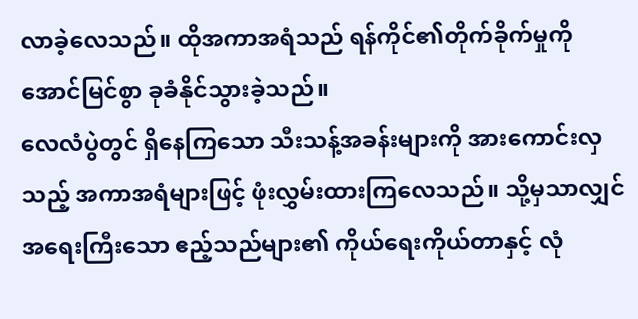လာခဲ့လေသည်။ ထိုအကာအရံသည် ရန်ကိုင်၏တိုက်ခိုက်မှုကို အောင်မြင်စွာ ခုခံနိုင်သွားခဲ့သည်။
လေလံပွဲတွင် ရှိနေကြသော သီးသန့်အခန်းများကို အားကောင်းလှသည့် အကာအရံများဖြင့် ဖုံးလွှမ်းထားကြလေသည်။ သို့မှသာလျှင် အရေးကြီးသော ဧည့်သည်များ၏ ကိုယ်ရေးကိုယ်တာနှင့် လုံ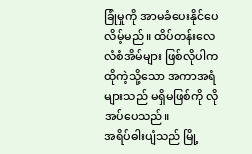ခြုံမှုကို အာမခံပေးနိုင်ပေလိမ့်မည်။ ထိပ်တန်းလေလံစံအိမ်များ ဖြစ်လိုပါက ထိုကဲ့သို့သော အကာအရံများသည် မရှိမဖြစ်ကို လိုအပ်ပေသည်။
အရိပ်ဓါးပျံသည် မြို့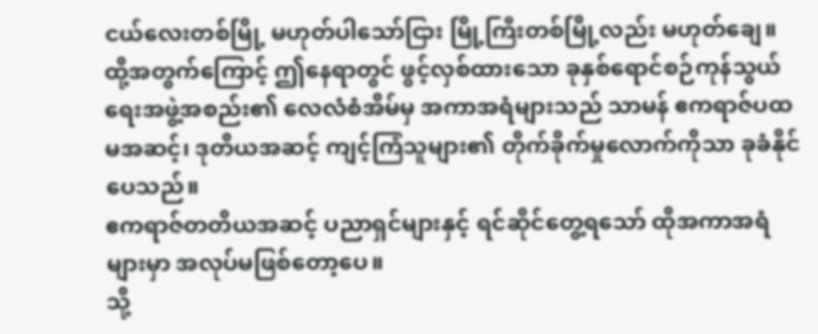ငယ်လေးတစ်မြို့ မဟုတ်ပါသော်ငြား မြို့ကြီးတစ်မြို့လည်း မဟုတ်ချေ။ ထို့အတွက်ကြောင့် ဤနေရာတွင် ဖွင့်လှစ်ထားသော ခုနှစ်ရောင်စဉ်ကုန်သွယ်ရေးအဖွဲ့အစည်း၏ လေလံစံအိမ်မှ အကာအရံများသည် သာမန် ဧကရာဇ်ပထမအဆင့်၊ ဒုတိယအဆင့် ကျင့်ကြံသူများ၏ တိုက်ခိုက်မှုလောက်ကိုသာ ခုခံနိုင်ပေသည်။
ဧကရာဇ်တတိယအဆင့် ပညာရှင်များနှင့် ရင်ဆိုင်တွေ့ရသော် ထိုအကာအရံများမှာ အလုပ်မဖြစ်တော့ပေ။
သို့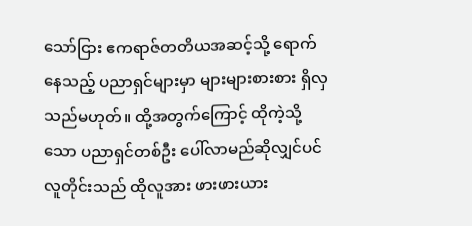သော်ငြား ဧကရာဇ်တတိယအဆင့်သို့ ရောက်နေသည့် ပညာရှင်များမှာ များများစားစား ရှိလှသည်မဟုတ်။ ထို့အတွက်ကြောင့် ထိုကဲ့သို့သော ပညာရှင်တစ်ဦး ပေါ်လာမည်ဆိုလျှင်ပင် လူတိုင်းသည် ထိုလူအား ဖားဖားယား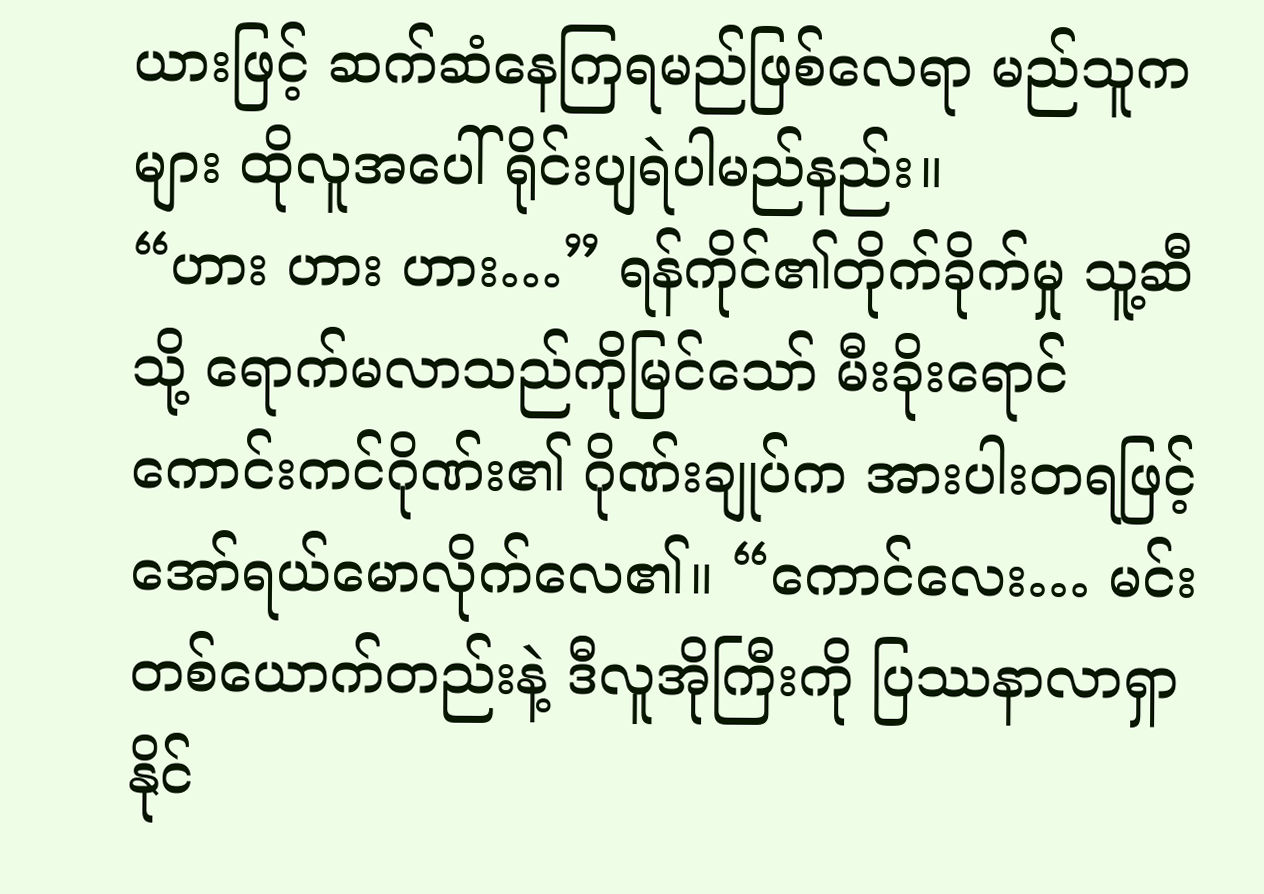ယားဖြင့် ဆက်ဆံနေကြရမည်ဖြစ်လေရာ မည်သူကများ ထိုလူအပေါ် ရိုင်းပျရဲပါမည်နည်း။
“ဟား ဟား ဟား…” ရန်ကိုင်၏တိုက်ခိုက်မှု သူ့ဆီသို့ ရောက်မလာသည်ကိုမြင်သော် မီးခိုးရောင်ကောင်းကင်ဂိုဏ်း၏ ဂိုဏ်းချုပ်က အားပါးတရဖြင့် အော်ရယ်မောလိုက်လေ၏။ “ကောင်လေး… မင်းတစ်ယောက်တည်းနဲ့ ဒီလူအိုကြီးကို ပြဿနာလာရှာနိုင်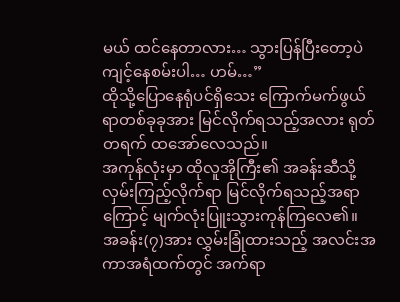မယ် ထင်နေတာလား… သွားပြန်ပြီးတော့ပဲ ကျင့်နေစမ်းပါ… ဟမ်…”
ထိုသို့ပြောနေရုံပင်ရှိသေး ကြောက်မက်ဖွယ်ရာတစ်ခုခုအား မြင်လိုက်ရသည့်အလား ရုတ်တရက် ထအော်လေသည်။
အကုန်လုံးမှာ ထိုလူအိုကြီး၏ အခန်းဆီသို့ လှမ်းကြည့်လိုက်ရာ မြင်လိုက်ရသည့်အရာကြောင့် မျက်လုံးပြူးသွားကုန်ကြလေ၏။
အခန်း(၇)အား လွှမ်းခြုံထားသည့် အလင်းအကာအရံထက်တွင် အက်ရာ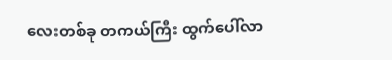လေးတစ်ခု တကယ်ကြီး ထွက်ပေါ်လာ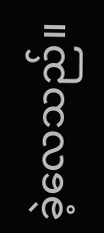ခဲ့လေသည်။